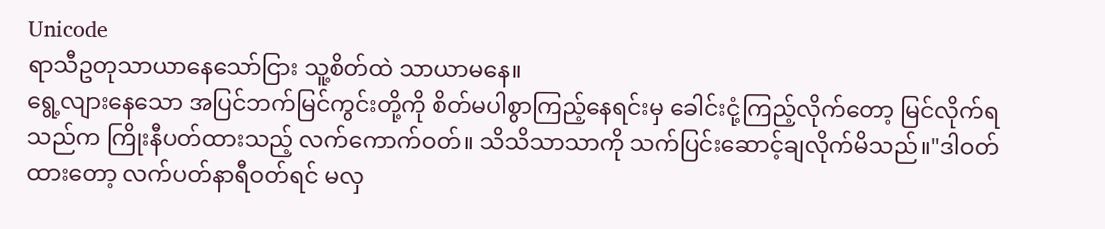Unicode
ရာသီဥတုသာယာနေသော်ငြား သူ့စိတ်ထဲ သာယာမနေ။
ရွေ့လျားနေသော အပြင်ဘက်မြင်ကွင်းတို့ကို စိတ်မပါစွာကြည့်နေရင်းမှ ခေါင်းငုံ့ကြည့်လိုက်တော့ မြင်လိုက်ရသည်က ကြိုးနီပတ်ထားသည့် လက်ကောက်ဝတ်။ သိသိသာသာကို သက်ပြင်းဆောင့်ချလိုက်မိသည်။"ဒါဝတ်ထားတော့ လက်ပတ်နာရီဝတ်ရင် မလှ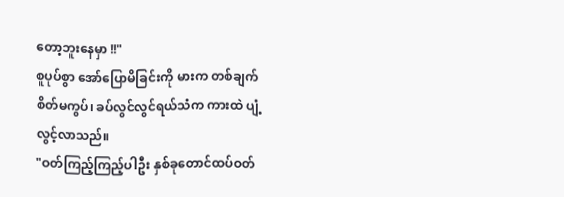တော့ဘူးနေမှာ !!"
စူပုပ်စွာ အော်ပြောမိခြင်းကို မားက တစ်ချက်စိတ်မကွပ်၊ ခပ်လွင်လွင်ရယ်သံက ကားထဲ ပျံ့လွင့်လာသည်။
"ဝတ်ကြည့်ကြည့်ပါဦး နှစ်ခုတောင်ထပ်ဝတ်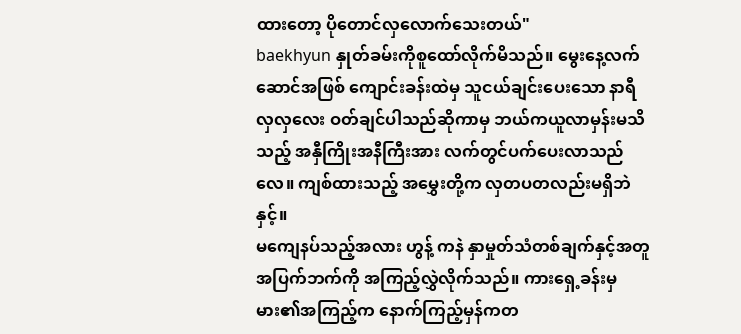ထားတော့ ပိုတောင်လှလောက်သေးတယ်"
baekhyun နှုတ်ခမ်းကိုစူထော်လိုက်မိသည်။ မွေးနေ့လက်ဆောင်အဖြစ် ကျောင်းခန်းထဲမှ သူငယ်ချင်းပေးသော နာရီလှလှလေး ဝတ်ချင်ပါသည်ဆိုကာမှ ဘယ်ကယူလာမှန်းမသိသည့် အနှီကြိုးအနီကြီးအား လက်တွင်ပက်ပေးလာသည်လေ။ ကျစ်ထားသည့် အမွှေးတို့က လှတပတလည်းမရှိဘဲနှင့်။
မကျေနပ်သည့်အလား ဟွန့် ကနဲ နှာမှုတ်သံတစ်ချက်နှင့်အတူ အပြက်ဘက်ကို အကြည့်လွှဲလိုက်သည်။ ကားရှေ့ခန်းမှ မား၏အကြည့်က နောက်ကြည့်မှန်ကတ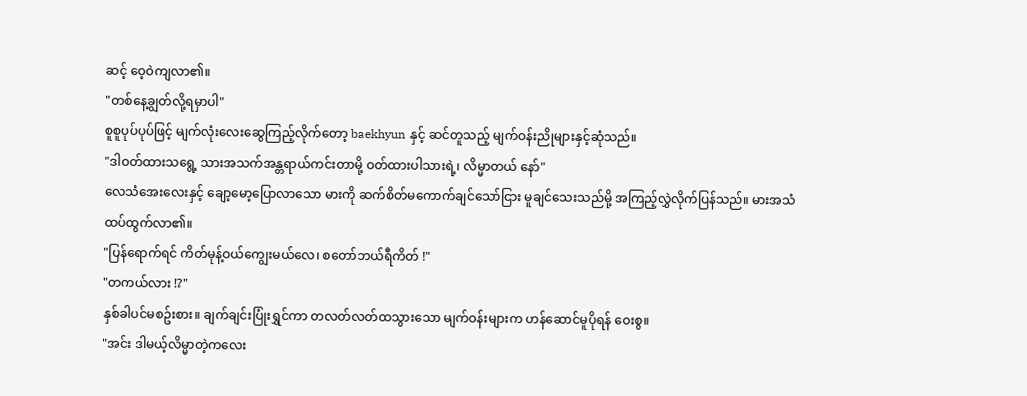ဆင့် ဝေ့ဝဲကျလာ၏။
"တစ်နေ့ချွတ်လို့ရမှာပါ"
စူစူပုပ်ပုပ်ဖြင့် မျက်လုံးလေးဆွေကြည့်လိုက်တော့ baekhyun နှင့် ဆင်တူသည့် မျက်ဝန်းညိုများနှင့်ဆုံသည်။
"ဒါဝတ်ထားသရွေ့ သားအသက်အန္တရာယ်ကင်းတာမို့ ဝတ်ထားပါသားရဲ့၊ လိမ္မာတယ် နော်"
လေသံအေးလေးနှင့် ချော့မော့ပြောလာသော မားကို ဆက်စိတ်မကောက်ချင်သော်ငြား မူချင်သေးသည်မို့ အကြည့်လွှဲလိုက်ပြန်သည်။ မားအသံထပ်ထွက်လာ၏။
"ပြန်ရောက်ရင် ကိတ်မုန့်ဝယ်ကျွေးမယ်လေ၊ စတော်ဘယ်ရီကိတ် !"
"တကယ်လား !?"
နှစ်ခါပင်မစဥ်းစား။ ချက်ချင်းပြုံးရွှင်ကာ တလတ်လတ်ထသွားသော မျက်ဝန်းများက ဟန်ဆောင်မူပိုရန် ဝေးစွ။
"အင်း ဒါမယ့်လိမ္မာတဲ့ကလေး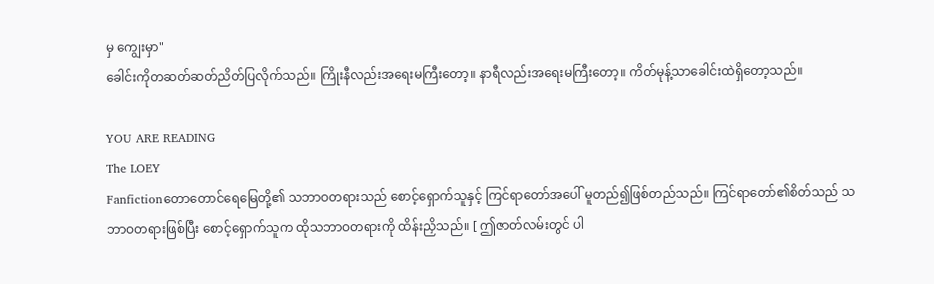မှ ကျွေးမှာ"
ခေါင်းကိုတဆတ်ဆတ်ညိတ်ပြလိုက်သည်။ ကြိုးနီလည်းအရေးမကြီးတော့။ နာရီလည်းအရေးမကြီးတော့။ ကိတ်မုန့်သာခေါင်းထဲရှိတော့သည်။

YOU ARE READING
The LOEY
Fanfictionတောတောင်ရေမြေတို့၏ သဘာဝတရားသည် စောင့်ရှောက်သူနှင့် ကြင်ရာတော်အပေါ် မူတည်၍ဖြစ်တည်သည်။ ကြင်ရာတော်၏စိတ်သည် သဘာဝတရားဖြစ်ပြီး စောင့်ရှောက်သူက ထိုသဘာဝတရားကို ထိန်းညှိသည်။ [ ဤဇာတ်လမ်းတွင် ပါ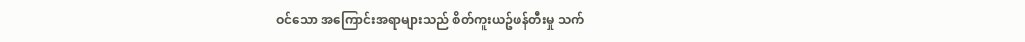ဝင်သော အကြောင်းအရာများသည် စိတ်ကူးယဥ်ဖန်တီးမှု သက်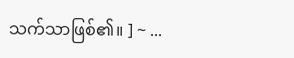သက်သာဖြစ်၏။ ] ~ ...